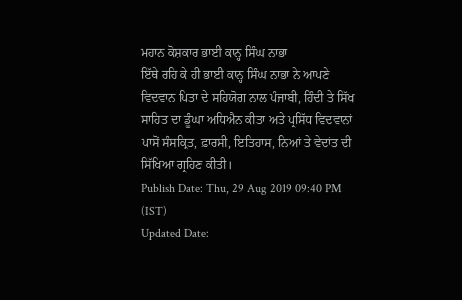ਮਹਾਨ ਕੋਸ਼ਕਾਰ ਭਾਈ ਕਾਨ੍ਹ ਸਿੰਘ ਨਾਭਾ
ਇੱਥੇ ਰਹਿ ਕੇ ਹੀ ਭਾਈ ਕਾਨ੍ਹ ਸਿੰਘ ਨਾਭਾ ਨੇ ਆਪਣੇ ਵਿਦਵਾਨ ਪਿਤਾ ਦੇ ਸਹਿਯੋਗ ਨਾਲ ਪੰਜਾਬੀ, ਹਿੰਦੀ ਤੇ ਸਿੱਖ ਸਾਹਿਤ ਦਾ ਡੂੰਘਾ ਅਧਿਐਨ ਕੀਤਾ ਅਤੇ ਪ੍ਰਸਿੱਧ ਵਿਦਵਾਨਾਂ ਪਾਸੋਂ ਸੰਸਕ੍ਰਿਤ, ਫ਼ਾਰਸੀ, ਇਤਿਹਾਸ, ਨਿਆਂ ਤੇ ਵੇਦਾਂਤ ਦੀ ਸਿੱਖਿਆ ਗ੍ਰਹਿਣ ਕੀਤੀ।
Publish Date: Thu, 29 Aug 2019 09:40 PM (IST)
Updated Date: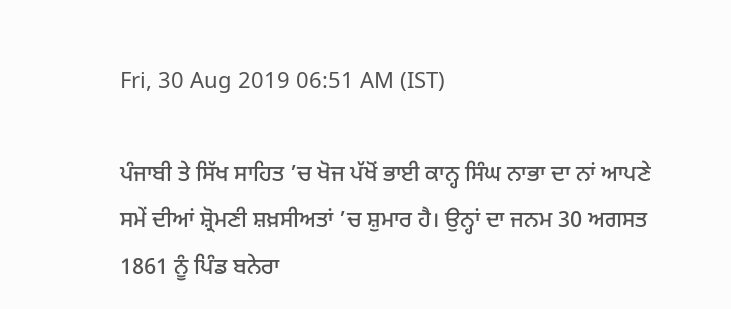Fri, 30 Aug 2019 06:51 AM (IST)

ਪੰਜਾਬੀ ਤੇ ਸਿੱਖ ਸਾਹਿਤ ’ਚ ਖੋਜ ਪੱਖੋਂ ਭਾਈ ਕਾਨ੍ਹ ਸਿੰਘ ਨਾਭਾ ਦਾ ਨਾਂ ਆਪਣੇ ਸਮੇਂ ਦੀਆਂ ਸ਼੍ਰੋਮਣੀ ਸ਼ਖ਼ਸੀਅਤਾਂ ’ਚ ਸ਼ੁਮਾਰ ਹੈ। ਉਨ੍ਹਾਂ ਦਾ ਜਨਮ 30 ਅਗਸਤ 1861 ਨੂੰ ਪਿੰਡ ਬਨੇਰਾ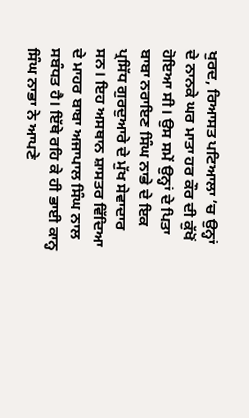ਖੁਰਦ, ਰਿਆਸਤ ਪਟਿਆਲਾ ’ਚ ਉਨ੍ਹਾਂ ਦੇ ਨਾਨਕੇ ਘਰ ਮਾਤਾ ਹਰ ਕੌਰ ਦੀ ਕੁੱਖੋਂ ਹੋਇਆ ਸੀ। ਉਸ ਸਮੇਂ ਉਨ੍ਹਾਂ ਦੇ ਪਿਤਾ ਬਾਬਾ ਨਰਾਇਣ ਸਿੰਘ ਨਾਭੇ ਦੇ ਇਕ ਪ੍ਰਸਿੱਧ ਗੁਰਦੁਆਰੇ ਦੇ ਮੁੱਖ ਸੇਵਾਦਾਰ ਸਨ। ਇਹ ਅਸਥਾਨ ਸ਼ਾਸਤਰ ਵਿੱਦਿਆ ਦੇ ਮਾਹਰ ਬਾਬਾ ਅਜਾਪਾਲ ਸਿੰਘ ਨਾਲ ਸਬੰਧਤ ਹੈ। ਇੱਥੇ ਰਹਿ ਕੇ ਹੀ ਭਾਈ ਕਾਨ੍ਹ ਸਿੰਘ ਨਾਭਾ ਨੇ ਆਪਣੇ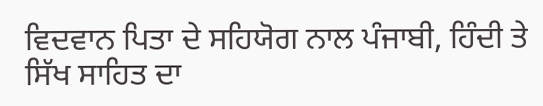ਵਿਦਵਾਨ ਪਿਤਾ ਦੇ ਸਹਿਯੋਗ ਨਾਲ ਪੰਜਾਬੀ, ਹਿੰਦੀ ਤੇ ਸਿੱਖ ਸਾਹਿਤ ਦਾ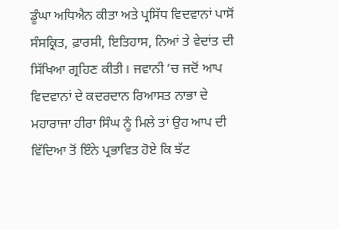ਡੂੰਘਾ ਅਧਿਐਨ ਕੀਤਾ ਅਤੇ ਪ੍ਰਸਿੱਧ ਵਿਦਵਾਨਾਂ ਪਾਸੋਂ ਸੰਸਕ੍ਰਿਤ, ਫ਼ਾਰਸੀ, ਇਤਿਹਾਸ, ਨਿਆਂ ਤੇ ਵੇਦਾਂਤ ਦੀ ਸਿੱਖਿਆ ਗ੍ਰਹਿਣ ਕੀਤੀ। ਜਵਾਨੀ ’ਚ ਜਦੋਂ ਆਪ ਵਿਦਵਾਨਾਂ ਦੇ ਕਦਰਦਾਨ ਰਿਆਸਤ ਨਾਭਾ ਦੇ ਮਹਾਰਾਜਾ ਹੀਰਾ ਸਿੰਘ ਨੂੰ ਮਿਲੇ ਤਾਂ ਉਹ ਆਪ ਦੀ ਵਿੱਦਿਆ ਤੋਂ ਇੰਨੇ ਪ੍ਰਭਾਵਿਤ ਹੋਏ ਕਿ ਝੱਟ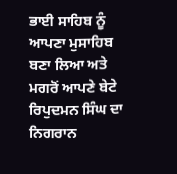ਭਾਈ ਸਾਹਿਬ ਨੂੰ ਆਪਣਾ ਮੁਸਾਹਿਬ ਬਣਾ ਲਿਆ ਅਤੇ ਮਗਰੋਂ ਆਪਣੇ ਬੇਟੇ ਰਿਪੁਦਮਨ ਸਿੰਘ ਦਾ ਨਿਗਰਾਨ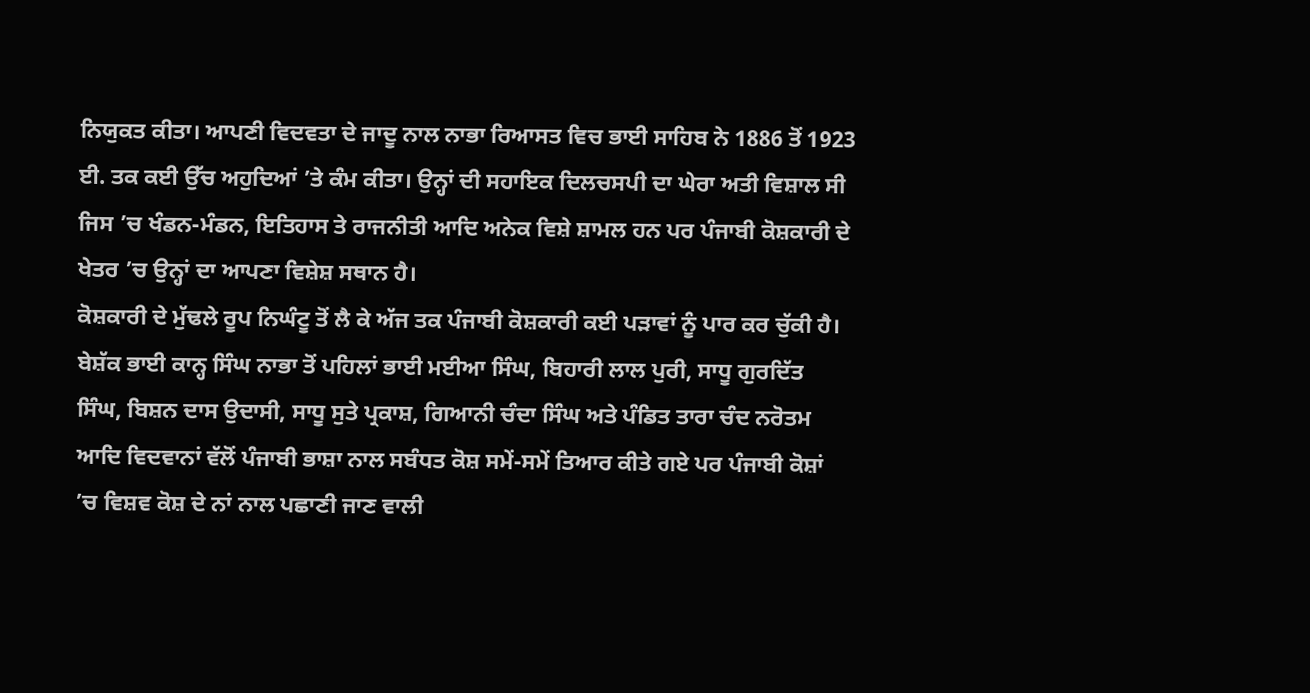ਨਿਯੁਕਤ ਕੀਤਾ। ਆਪਣੀ ਵਿਦਵਤਾ ਦੇ ਜਾਦੂ ਨਾਲ ਨਾਭਾ ਰਿਆਸਤ ਵਿਚ ਭਾਈ ਸਾਹਿਬ ਨੇ 1886 ਤੋਂ 1923 ਈ. ਤਕ ਕਈ ਉੱਚ ਅਹੁਦਿਆਂ ’ਤੇ ਕੰਮ ਕੀਤਾ। ਉਨ੍ਹਾਂ ਦੀ ਸਹਾਇਕ ਦਿਲਚਸਪੀ ਦਾ ਘੇਰਾ ਅਤੀ ਵਿਸ਼ਾਲ ਸੀ ਜਿਸ ’ਚ ਖੰਡਨ-ਮੰਡਨ, ਇਤਿਹਾਸ ਤੇ ਰਾਜਨੀਤੀ ਆਦਿ ਅਨੇਕ ਵਿਸ਼ੇ ਸ਼ਾਮਲ ਹਨ ਪਰ ਪੰਜਾਬੀ ਕੋਸ਼ਕਾਰੀ ਦੇ ਖੇਤਰ ’ਚ ਉਨ੍ਹਾਂ ਦਾ ਆਪਣਾ ਵਿਸ਼ੇਸ਼ ਸਥਾਨ ਹੈ।
ਕੋਸ਼ਕਾਰੀ ਦੇ ਮੁੱਢਲੇ ਰੂਪ ਨਿਘੰਟੂ ਤੋਂ ਲੈ ਕੇ ਅੱਜ ਤਕ ਪੰਜਾਬੀ ਕੋਸ਼ਕਾਰੀ ਕਈ ਪੜਾਵਾਂ ਨੂੰ ਪਾਰ ਕਰ ਚੁੱਕੀ ਹੈ। ਬੇਸ਼ੱਕ ਭਾਈ ਕਾਨ੍ਹ ਸਿੰਘ ਨਾਭਾ ਤੋਂ ਪਹਿਲਾਂ ਭਾਈ ਮਈਆ ਸਿੰਘ, ਬਿਹਾਰੀ ਲਾਲ ਪੁਰੀ, ਸਾਧੂ ਗੁਰਦਿੱਤ ਸਿੰਘ, ਬਿਸ਼ਨ ਦਾਸ ਉਦਾਸੀ, ਸਾਧੂ ਸੁਤੇ ਪ੍ਰਕਾਸ਼, ਗਿਆਨੀ ਚੰਦਾ ਸਿੰਘ ਅਤੇ ਪੰਡਿਤ ਤਾਰਾ ਚੰਦ ਨਰੋਤਮ ਆਦਿ ਵਿਦਵਾਨਾਂ ਵੱਲੋਂ ਪੰਜਾਬੀ ਭਾਸ਼ਾ ਨਾਲ ਸਬੰਧਤ ਕੋਸ਼ ਸਮੇਂ-ਸਮੇਂ ਤਿਆਰ ਕੀਤੇ ਗਏ ਪਰ ਪੰਜਾਬੀ ਕੋਸ਼ਾਂ ’ਚ ਵਿਸ਼ਵ ਕੋਸ਼ ਦੇ ਨਾਂ ਨਾਲ ਪਛਾਣੀ ਜਾਣ ਵਾਲੀ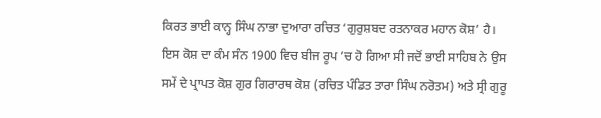ਕਿਰਤ ਭਾਈ ਕਾਨ੍ਹ ਸਿੰਘ ਨਾਭਾ ਦੁਆਰਾ ਰਚਿਤ ‘ਗੁਰੁਸ਼ਬਦ ਰਤਨਾਕਰ ਮਹਾਨ ਕੋਸ਼’ ਹੈ। ਇਸ ਕੋਸ਼ ਦਾ ਕੰਮ ਸੰਨ 1900 ਵਿਚ ਬੀਜ ਰੂਪ ’ਚ ਹੋ ਗਿਆ ਸੀ ਜਦੋਂ ਭਾਈ ਸਾਹਿਬ ਨੇ ਉਸ ਸਮੇਂ ਦੇ ਪ੍ਰਾਪਤ ਕੋਸ਼ ਗੁਰ ਗਿਰਾਰਥ ਕੋਸ਼ (ਰਚਿਤ ਪੰਡਿਤ ਤਾਰਾ ਸਿੰਘ ਨਰੋਤਮ) ਅਤੇ ਸ੍ਰੀ ਗੁਰੂ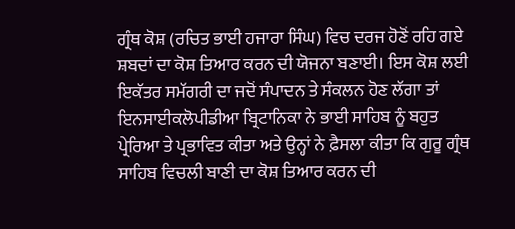ਗ੍ਰੰਥ ਕੋਸ਼ (ਰਚਿਤ ਭਾਈ ਹਜਾਰਾ ਸਿੰਘ) ਵਿਚ ਦਰਜ ਹੋਣੋਂ ਰਹਿ ਗਏ ਸ਼ਬਦਾਂ ਦਾ ਕੋਸ਼ ਤਿਆਰ ਕਰਨ ਦੀ ਯੋਜਨਾ ਬਣਾਈ। ਇਸ ਕੋਸ਼ ਲਈ ਇਕੱਤਰ ਸਮੱਗਰੀ ਦਾ ਜਦੋਂ ਸੰਪਾਦਨ ਤੇ ਸੰਕਲਨ ਹੋਣ ਲੱਗਾ ਤਾਂ ਇਨਸਾਈਕਲੋਪੀਡੀਆ ਬ੍ਰਿਟਾਨਿਕਾ ਨੇ ਭਾਈ ਸਾਹਿਬ ਨੂੰ ਬਹੁਤ ਪ੍ਰੇਰਿਆ ਤੇ ਪ੍ਰਭਾਵਿਤ ਕੀਤਾ ਅਤੇ ਉਨ੍ਹਾਂ ਨੇ ਫ਼ੈਸਲਾ ਕੀਤਾ ਕਿ ਗੁਰੂ ਗ੍ਰੰਥ ਸਾਹਿਬ ਵਿਚਲੀ ਬਾਣੀ ਦਾ ਕੋਸ਼ ਤਿਆਰ ਕਰਨ ਦੀ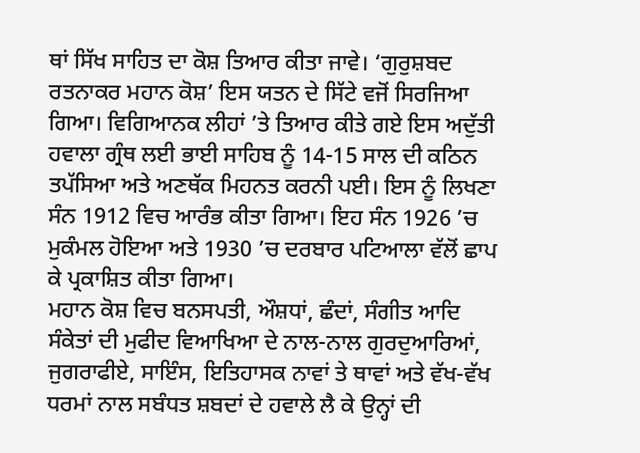ਥਾਂ ਸਿੱਖ ਸਾਹਿਤ ਦਾ ਕੋਸ਼ ਤਿਆਰ ਕੀਤਾ ਜਾਵੇ। ‘ਗੁਰੁਸ਼ਬਦ ਰਤਨਾਕਰ ਮਹਾਨ ਕੋਸ਼’ ਇਸ ਯਤਨ ਦੇ ਸਿੱਟੇ ਵਜੋਂ ਸਿਰਜਿਆ ਗਿਆ। ਵਿਗਿਆਨਕ ਲੀਹਾਂ ’ਤੇ ਤਿਆਰ ਕੀਤੇ ਗਏ ਇਸ ਅਦੁੱਤੀ ਹਵਾਲਾ ਗ੍ਰੰਥ ਲਈ ਭਾਈ ਸਾਹਿਬ ਨੂੰ 14-15 ਸਾਲ ਦੀ ਕਠਿਨ ਤਪੱਸਿਆ ਅਤੇ ਅਣਥੱਕ ਮਿਹਨਤ ਕਰਨੀ ਪਈ। ਇਸ ਨੂੰ ਲਿਖਣਾ ਸੰਨ 1912 ਵਿਚ ਆਰੰਭ ਕੀਤਾ ਗਿਆ। ਇਹ ਸੰਨ 1926 ’ਚ ਮੁਕੰਮਲ ਹੋਇਆ ਅਤੇ 1930 ’ਚ ਦਰਬਾਰ ਪਟਿਆਲਾ ਵੱਲੋਂ ਛਾਪ ਕੇ ਪ੍ਰਕਾਸ਼ਿਤ ਕੀਤਾ ਗਿਆ।
ਮਹਾਨ ਕੋਸ਼ ਵਿਚ ਬਨਸਪਤੀ, ਔਸ਼ਧਾਂ, ਛੰਦਾਂ, ਸੰਗੀਤ ਆਦਿ ਸੰਕੇਤਾਂ ਦੀ ਮੁਫੀਦ ਵਿਆਖਿਆ ਦੇ ਨਾਲ-ਨਾਲ ਗੁਰਦੁਆਰਿਆਂ, ਜੁਗਰਾਫੀਏ, ਸਾਇੰਸ, ਇਤਿਹਾਸਕ ਨਾਵਾਂ ਤੇ ਥਾਵਾਂ ਅਤੇ ਵੱਖ-ਵੱਖ ਧਰਮਾਂ ਨਾਲ ਸਬੰਧਤ ਸ਼ਬਦਾਂ ਦੇ ਹਵਾਲੇ ਲੈ ਕੇ ਉਨ੍ਹਾਂ ਦੀ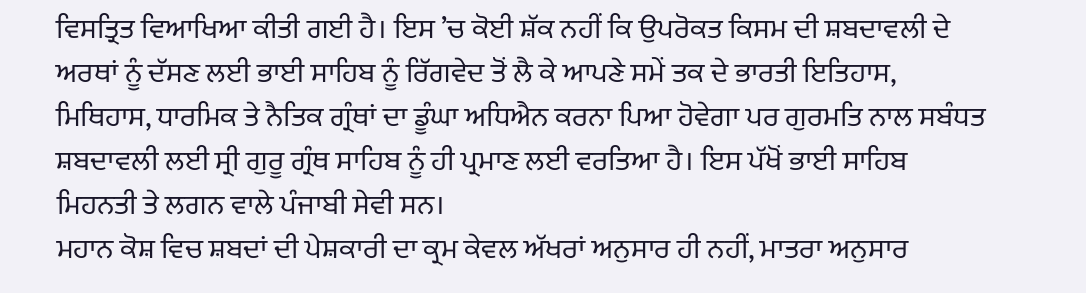ਵਿਸਤ੍ਰਿਤ ਵਿਆਖਿਆ ਕੀਤੀ ਗਈ ਹੈ। ਇਸ ’ਚ ਕੋਈ ਸ਼ੱਕ ਨਹੀਂ ਕਿ ਉਪਰੋਕਤ ਕਿਸਮ ਦੀ ਸ਼ਬਦਾਵਲੀ ਦੇ ਅਰਥਾਂ ਨੂੰ ਦੱਸਣ ਲਈ ਭਾਈ ਸਾਹਿਬ ਨੂੰ ਰਿੱਗਵੇਦ ਤੋਂ ਲੈ ਕੇ ਆਪਣੇ ਸਮੇਂ ਤਕ ਦੇ ਭਾਰਤੀ ਇਤਿਹਾਸ, ਮਿਥਿਹਾਸ, ਧਾਰਮਿਕ ਤੇ ਨੈਤਿਕ ਗ੍ਰੰਥਾਂ ਦਾ ਡੂੰਘਾ ਅਧਿਐਨ ਕਰਨਾ ਪਿਆ ਹੋਵੇਗਾ ਪਰ ਗੁਰਮਤਿ ਨਾਲ ਸਬੰਧਤ ਸ਼ਬਦਾਵਲੀ ਲਈ ਸ੍ਰੀ ਗੁਰੂ ਗ੍ਰੰਥ ਸਾਹਿਬ ਨੂੰ ਹੀ ਪ੍ਰਮਾਣ ਲਈ ਵਰਤਿਆ ਹੈ। ਇਸ ਪੱਖੋਂ ਭਾਈ ਸਾਹਿਬ ਮਿਹਨਤੀ ਤੇ ਲਗਨ ਵਾਲੇ ਪੰਜਾਬੀ ਸੇਵੀ ਸਨ।
ਮਹਾਨ ਕੋਸ਼ ਵਿਚ ਸ਼ਬਦਾਂ ਦੀ ਪੇਸ਼ਕਾਰੀ ਦਾ ਕ੍ਰਮ ਕੇਵਲ ਅੱਖਰਾਂ ਅਨੁਸਾਰ ਹੀ ਨਹੀਂ, ਮਾਤਰਾ ਅਨੁਸਾਰ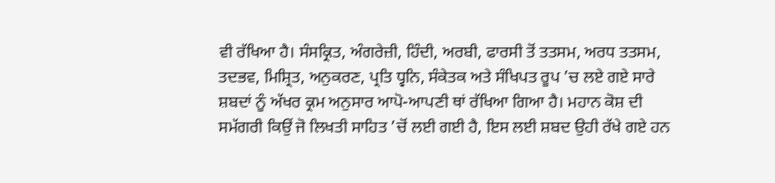ਵੀ ਰੱਖਿਆ ਹੈ। ਸੰਸਕ੍ਰਿਤ, ਅੰਗਰੇਜ਼ੀ, ਹਿੰਦੀ, ਅਰਬੀ, ਫਾਰਸੀ ਤੋਂ ਤਤਸਮ, ਅਰਧ ਤਤਸਮ, ਤਦਭਵ, ਮਿਸ਼੍ਰਿਤ, ਅਨੁਕਰਣ, ਪ੍ਰਤਿ ਧ੍ਵਨਿ, ਸੰਕੇਤਕ ਅਤੇ ਸੰਖਿਪਤ ਰੂਪ ’ਚ ਲਏ ਗਏ ਸਾਰੇ ਸ਼ਬਦਾਂ ਨੂੰ ਅੱਖਰ ਕ੍ਰਮ ਅਨੁਸਾਰ ਆਪੋ-ਆਪਣੀ ਥਾਂ ਰੱਖਿਆ ਗਿਆ ਹੈ। ਮਹਾਨ ਕੋਸ਼ ਦੀ ਸਮੱਗਰੀ ਕਿਉਂ ਜੋ ਲਿਖਤੀ ਸਾਹਿਤ ’ਚੋਂ ਲਈ ਗਈ ਹੈ, ਇਸ ਲਈ ਸ਼ਬਦ ਉਹੀ ਰੱਖੇ ਗਏ ਹਨ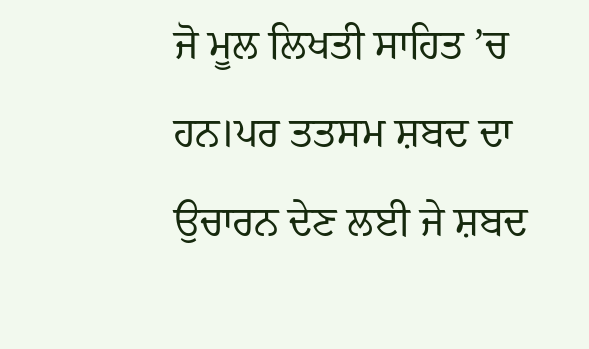ਜੋ ਮੂਲ ਲਿਖਤੀ ਸਾਹਿਤ ’ਚ ਹਨ।ਪਰ ਤਤਸਮ ਸ਼ਬਦ ਦਾ ਉਚਾਰਨ ਦੇਣ ਲਈ ਜੇ ਸ਼ਬਦ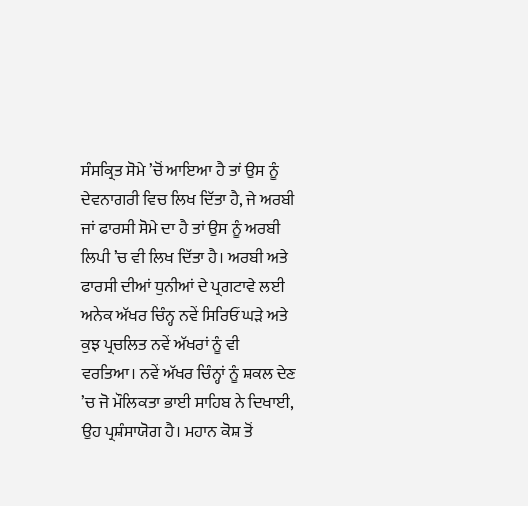ਸੰਸਕ੍ਰਿਤ ਸੋਮੇ ’ਚੋਂ ਆਇਆ ਹੈ ਤਾਂ ਉਸ ਨੂੰ ਦੇਵਨਾਗਰੀ ਵਿਚ ਲਿਖ ਦਿੱਤਾ ਹੈ, ਜੇ ਅਰਬੀ ਜਾਂ ਫਾਰਸੀ ਸੋਮੇ ਦਾ ਹੈ ਤਾਂ ਉਸ ਨੂੰ ਅਰਬੀ ਲਿਪੀ ’ਚ ਵੀ ਲਿਖ ਦਿੱਤਾ ਹੈ। ਅਰਬੀ ਅਤੇ ਫਾਰਸੀ ਦੀਆਂ ਧੁਨੀਆਂ ਦੇ ਪ੍ਰਗਟਾਵੇ ਲਈ ਅਨੇਕ ਅੱਖਰ ਚਿੰਨ੍ਹ ਨਵੇਂ ਸਿਰਿਓਂ ਘੜੇ ਅਤੇ ਕੁਝ ਪ੍ਰਚਲਿਤ ਨਵੇਂ ਅੱਖਰਾਂ ਨੂੰ ਵੀ ਵਰਤਿਆ। ਨਵੇਂ ਅੱਖਰ ਚਿੰਨ੍ਹਾਂ ਨੂੰ ਸ਼ਕਲ ਦੇਣ ’ਚ ਜੋ ਮੌਲਿਕਤਾ ਭਾਈ ਸਾਹਿਬ ਨੇ ਦਿਖਾਈ, ਉਹ ਪ੍ਰਸ਼ੰਸਾਯੋਗ ਹੈ। ਮਹਾਨ ਕੋਸ਼ ਤੋਂ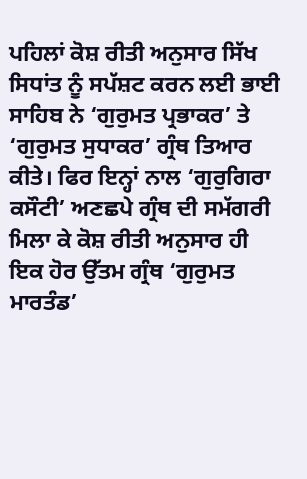ਪਹਿਲਾਂ ਕੋਸ਼ ਰੀਤੀ ਅਨੁਸਾਰ ਸਿੱਖ ਸਿਧਾਂਤ ਨੂੰ ਸਪੱਸ਼ਟ ਕਰਨ ਲਈ ਭਾਈ ਸਾਹਿਬ ਨੇ ‘ਗੁਰੁਮਤ ਪ੍ਰਭਾਕਰ’ ਤੇ ‘ਗੁਰੁਮਤ ਸੁਧਾਕਰ’ ਗ੍ਰੰਥ ਤਿਆਰ ਕੀਤੇ। ਫਿਰ ਇਨ੍ਹਾਂ ਨਾਲ ‘ਗੁਰੁਗਿਰਾ ਕਸੌਟੀ’ ਅਣਛਪੇ ਗ੍ਰੰਥ ਦੀ ਸਮੱਗਰੀ ਮਿਲਾ ਕੇ ਕੋਸ਼ ਰੀਤੀ ਅਨੁਸਾਰ ਹੀ ਇਕ ਹੋਰ ਉੱਤਮ ਗ੍ਰੰਥ ‘ਗੁਰੁਮਤ ਮਾਰਤੰਡ’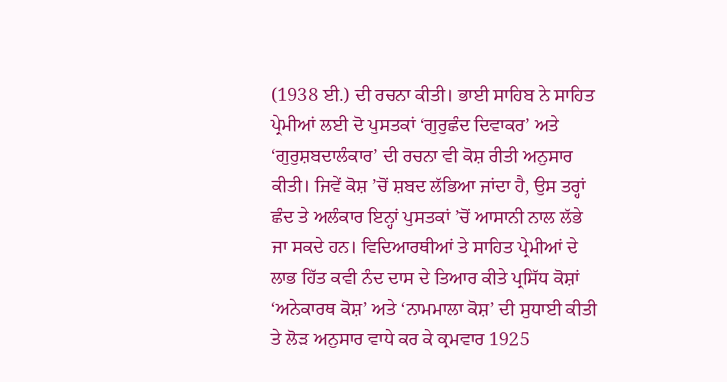(1938 ਈ.) ਦੀ ਰਚਨਾ ਕੀਤੀ। ਭਾਈ ਸਾਹਿਬ ਨੇ ਸਾਹਿਤ ਪ੍ਰੇਮੀਆਂ ਲਈ ਦੋ ਪੁਸਤਕਾਂ ‘ਗੁਰੁਛੰਦ ਦਿਵਾਕਰ’ ਅਤੇ ‘ਗੁਰੁਸ਼ਬਦਾਲੰਕਾਰ’ ਦੀ ਰਚਨਾ ਵੀ ਕੋਸ਼ ਰੀਤੀ ਅਨੁਸਾਰ ਕੀਤੀ। ਜਿਵੇਂ ਕੋਸ਼ ’ਚੋਂ ਸ਼ਬਦ ਲੱਭਿਆ ਜਾਂਦਾ ਹੈ, ਉਸ ਤਰ੍ਹਾਂ ਛੰਦ ਤੇ ਅਲੰਕਾਰ ਇਨ੍ਹਾਂ ਪੁਸਤਕਾਂ ’ਚੋਂ ਆਸਾਨੀ ਨਾਲ ਲੱਭੇ ਜਾ ਸਕਦੇ ਹਨ। ਵਿਦਿਆਰਥੀਆਂ ਤੇ ਸਾਹਿਤ ਪ੍ਰੇਮੀਆਂ ਦੇ ਲਾਭ ਹਿੱਤ ਕਵੀ ਨੰਦ ਦਾਸ ਦੇ ਤਿਆਰ ਕੀਤੇ ਪ੍ਰਸਿੱਧ ਕੋਸ਼ਾਂ ‘ਅਨੇਕਾਰਥ ਕੋਸ਼’ ਅਤੇ ‘ਨਾਮਮਾਲਾ ਕੋਸ਼’ ਦੀ ਸੁਧਾਈ ਕੀਤੀ ਤੇ ਲੋੜ ਅਨੁਸਾਰ ਵਾਧੇ ਕਰ ਕੇ ਕ੍ਰਮਵਾਰ 1925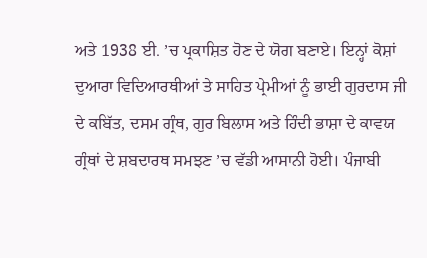ਅਤੇ 1938 ਈ. ’ਚ ਪ੍ਰਕਾਸ਼ਿਤ ਹੋਣ ਦੇ ਯੋਗ ਬਣਾਏ। ਇਨ੍ਹਾਂ ਕੋਸ਼ਾਂ ਦੁਆਰਾ ਵਿਦਿਆਰਥੀਆਂ ਤੇ ਸਾਹਿਤ ਪ੍ਰੇਮੀਆਂ ਨੂੰ ਭਾਈ ਗੁਰਦਾਸ ਜੀ ਦੇ ਕਬਿੱਤ, ਦਸਮ ਗ੍ਰੰਥ, ਗੁਰ ਬਿਲਾਸ ਅਤੇ ਹਿੰਦੀ ਭਾਸ਼ਾ ਦੇ ਕਾਵਯ ਗ੍ਰੰਥਾਂ ਦੇ ਸ਼ਬਦਾਰਥ ਸਮਝਣ ’ਚ ਵੱਡੀ ਆਸਾਨੀ ਹੋਈ। ਪੰਜਾਬੀ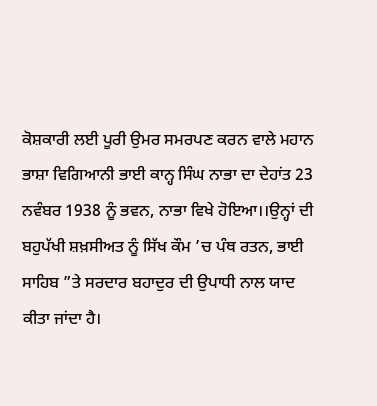ਕੋਸ਼ਕਾਰੀ ਲਈ ਪੂਰੀ ਉਮਰ ਸਮਰਪਣ ਕਰਨ ਵਾਲੇ ਮਹਾਨ ਭਾਸ਼ਾ ਵਿਗਿਆਨੀ ਭਾਈ ਕਾਨ੍ਹ ਸਿੰਘ ਨਾਭਾ ਦਾ ਦੇਹਾਂਤ 23 ਨਵੰਬਰ 1938 ਨੂੰ ਭਵਨ, ਨਾਭਾ ਵਿਖੇ ਹੋਇਆ।।ਉਨ੍ਹਾਂ ਦੀ ਬਹੁਪੱਖੀ ਸ਼ਖ਼ਸੀਅਤ ਨੂੰ ਸਿੱਖ ਕੌਮ ’ਚ ਪੰਥ ਰਤਨ, ਭਾਈ ਸਾਹਿਬ ”ਤੇ ਸਰਦਾਰ ਬਹਾਦੁਰ ਦੀ ਉਪਾਧੀ ਨਾਲ ਯਾਦ ਕੀਤਾ ਜਾਂਦਾ ਹੈ।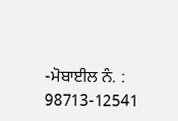-ਮੋਬਾਈਲ ਨੰ. : 98713-12541